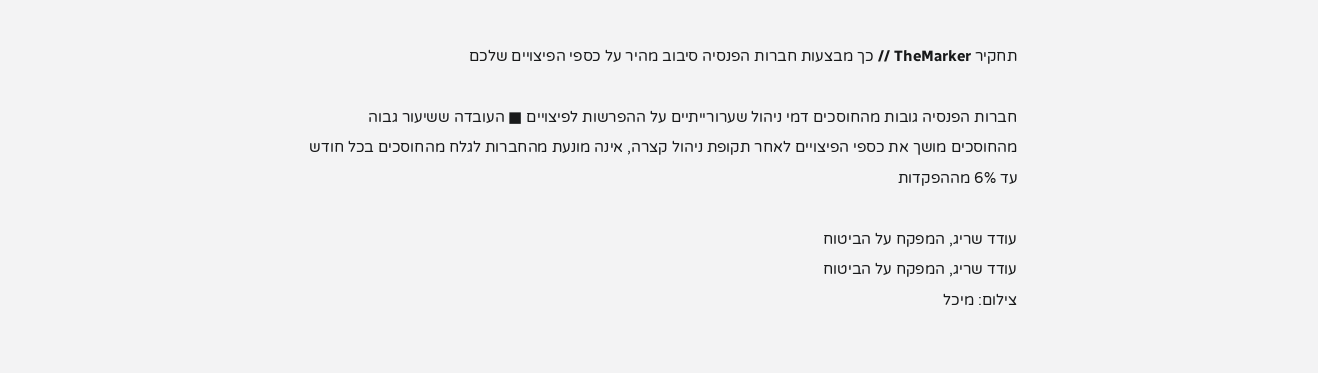תחקיר TheMarker // כך מבצעות חברות הפנסיה סיבוב מהיר על כספי הפיצויים שלכם

חברות הפנסיה גובות מהחוסכים דמי ניהול שערורייתיים על ההפרשות לפיצויים ■ העובדה ששיעור גבוה מהחוסכים מושך את כספי הפיצויים לאחר תקופת ניהול קצרה, אינה מונעת מהחברות לגלח מהחוסכים בכל חודש עד 6% מההפקדות

עודד שריג, המפקח על הביטוח
עודד שריג, המפקח על הביטוח
צילום: מיכל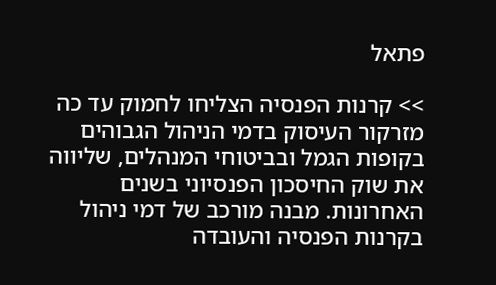פתאל

>> קרנות הפנסיה הצליחו לחמוק עד כה מזרקור העיסוק בדמי הניהול הגבוהים בקופות הגמל ובביטוחי המנהלים, שליווה את שוק החיסכון הפנסיוני בשנים האחרונות. מבנה מורכב של דמי ניהול בקרנות הפנסיה והעובדה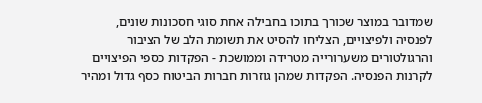שמדובר במוצר שכורך בתוכו בחבילה אחת סוגי חסכונות שונים, לפנסיה ולפיצויים, הצליחו להסיט את תשומת הלב של הציבור והרגולטורים משערורייה מטרידה וממושכת - הפקדות כספי הפיצויים לקרנות הפנסיה. הפקדות שמהן גוזרות חברות הביטוח כסף גדול ומהיר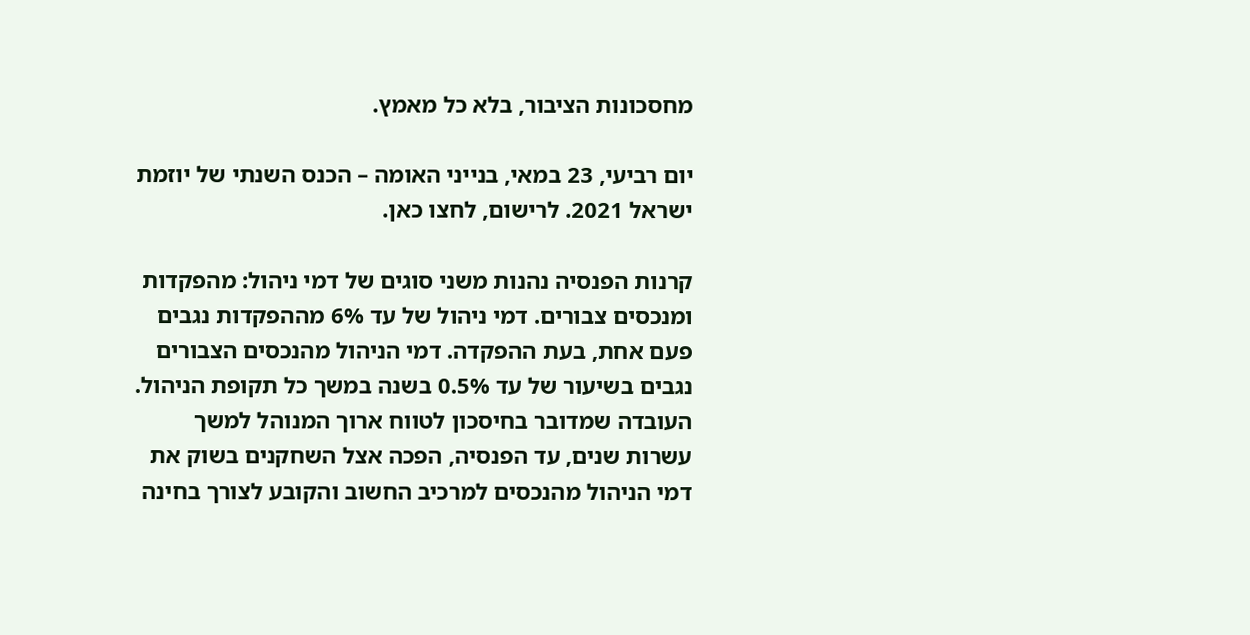מחסכונות הציבור, בלא כל מאמץ.

יום רביעי, 23 במאי, בנייני האומה – הכנס השנתי של יוזמת ישראל 2021. לרישום, לחצו כאן.

קרנות הפנסיה נהנות משני סוגים של דמי ניהול: מהפקדות ומנכסים צבורים. דמי ניהול של עד 6% מההפקדות נגבים פעם אחת, בעת ההפקדה. דמי הניהול מהנכסים הצבורים נגבים בשיעור של עד 0.5% בשנה במשך כל תקופת הניהול. העובדה שמדובר בחיסכון לטווח ארוך המנוהל למשך עשרות שנים, עד הפנסיה, הפכה אצל השחקנים בשוק את דמי הניהול מהנכסים למרכיב החשוב והקובע לצורך בחינה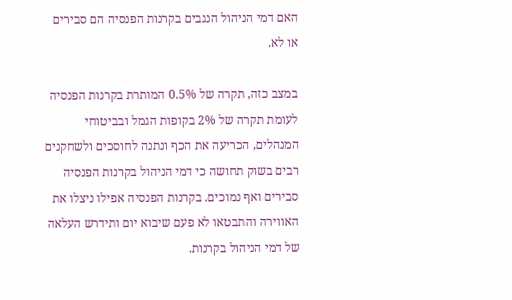האם דמי הניהול הנגבים בקרנות הפנסיה הם סבירים או לא.

במצב כזה, תקרה של 0.5% המותרת בקרנות הפנסיה לעומת תקרה של 2% בקופות הגמל ובביטוחי המנהלים, הכריעה את הכף ונתנה לחוסכים ולשחקנים רבים בשוק תחושה כי דמי הניהול בקרנות הפנסיה סבירים ואף נמוכים. בקרנות הפנסיה אפילו ניצלו את האווירה והתבטאו לא פעם שיבוא יום ותידרש העלאה של דמי הניהול בקרנות.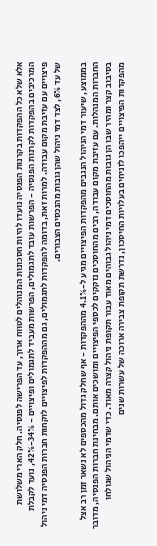אלא שלא כל ההפקדות בקרנות הפנסיה נועדו להיות חסכונות המנוהלים לטווח ארוך, עד הפרישה לפנסיה. חלק הארי משלושת המרכיבים בהפקדות לקרנות הפנסיה - הפרשות עובד לתגמולים, הפרשות מעביד לתגמולים ופיצויים - 34%-42%, נועד לקבלת פיצויים עם עזיבת מקום עבודה. למרות זאת, בדומה להפקדות לתגמולים, גם מההפקדות לפיצויים לוקחות חברות הפנסיה דמי ניהול של עד 6%, לצד דמי ניהול שהן גובות מהנכסים הצבורים.

בממוצע, שיעור דמי הניהול הנגבים מהפקדות הפיצויים מגיע ל-4.1% מההפקדות - אף שחלק גדול מהכספים לא נשאר זמן רב אצל החברות המנהלות. עם עזיבת מקום עבודה, רבים מהחוסכים נזקקים לכספי הפיצויים ומושכים אותם. מבחינת חברות הפנסיה, מדובר בסיבוב קצר ומהיר שבו הן גובות מהחוסכים דמי ניהול גבוהים מאוד עבור תקופת ניהול קצרה מאוד. כדי שדמי הניהול שגולחו מהפקדות הפיצויים ייהפכו לזניחים בעלויות החיסכון, נדרשת תקופת צבירה ארוכה של עשרות שנים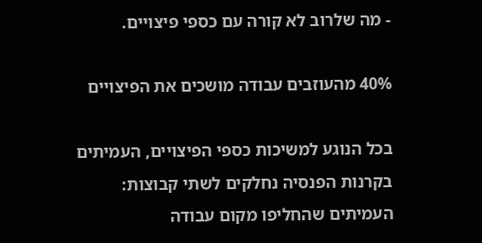- מה שלרוב לא קורה עם כספי פיצויים.

40% מהעוזבים עבודה מושכים את הפיצויים

בכל הנוגע למשיכות כספי הפיצויים, העמיתים בקרנות הפנסיה נחלקים לשתי קבוצות: העמיתים שהחליפו מקום עבודה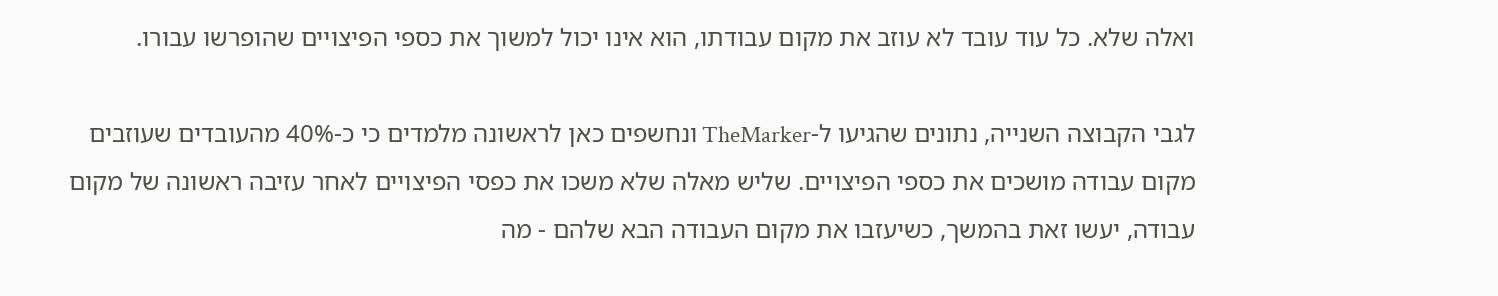ואלה שלא. כל עוד עובד לא עוזב את מקום עבודתו, הוא אינו יכול למשוך את כספי הפיצויים שהופרשו עבורו.

לגבי הקבוצה השנייה, נתונים שהגיעו ל-TheMarker ונחשפים כאן לראשונה מלמדים כי כ-40% מהעובדים שעוזבים מקום עבודה מושכים את כספי הפיצויים. שליש מאלה שלא משכו את כפסי הפיצויים לאחר עזיבה ראשונה של מקום עבודה, יעשו זאת בהמשך, כשיעזבו את מקום העבודה הבא שלהם - מה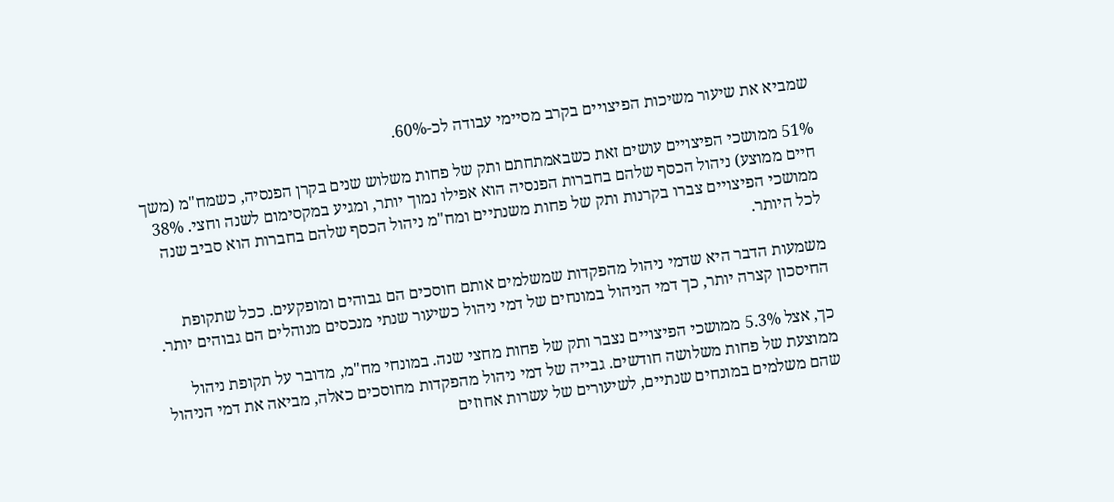שמביא את שיעור משיכות הפיצויים בקרב מסיימי עבודה לכ-60%.

51% ממושכי הפיצויים עושים זאת כשבאמתחתם ותק של פחות משלוש שנים בקרן הפנסיה, כשמח"מ (משך חיים ממוצע) ניהול הכסף שלהם בחברות הפנסיה הוא אפילו נמוך יותר, ומגיע במקסימום לשנה וחצי. 38% ממושכי הפיצויים צברו בקרנות ותק של פחות משנתיים ומח"מ ניהול הכסף שלהם בחברות הוא סביב שנה לכל היותר.

משמעות הדבר היא שדמי ניהול מהפקדות שמשלמים אותם חוסכים הם גבוהים ומופקעים. ככל שתקופת החיסכון קצרה יותר, כך דמי הניהול במונחים של דמי ניהול כשיעור שנתי מנכסים מנוהלים הם גבוהים יותר.

כך, אצל 5.3% ממושכי הפיצויים נצבר ותק של פחות מחצי שנה. במונחי מח"מ, מדובר על תקופת ניהול ממוצעת של פחות משלושה חודשים. גבייה של דמי ניהול מהפקדות מחוסכים כאלה, מביאה את דמי הניהול שהם משלמים במונחים שנתיים, לשיעורים של עשרות אחוזים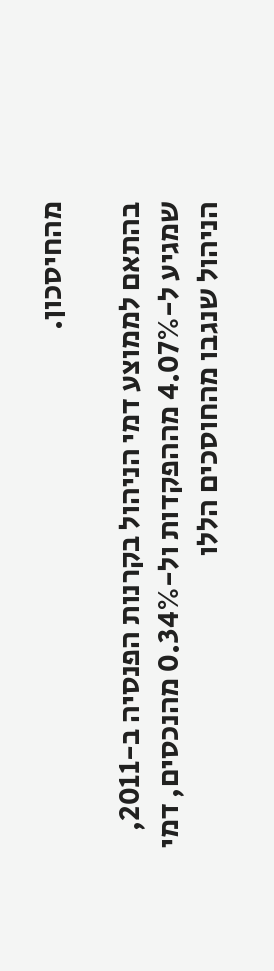מהחיסכון.

בהתאם לממוצע דמי הניהול בקרנות הפנסיה ב-2011, שמגיע ל-4.07% מההפקדות ול-0.34% מהנכסים, דמי הניהול שנגבו מהחוסכים הללו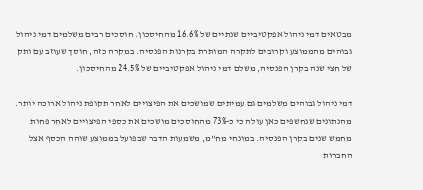מבטאים דמי ניהול אפקטיביים שנתיים של 16.6% מהחיסכון. חוסכים רבים משלמים דמי ניהול גבוהים מהממוצע וקרובים לתקרה המותרת בקרנות הפנסיה. במקרה כזה, חוסך שעוזב עם ותק של חצי שנה בקרן הפנסיה, משלם דמי ניהול אפקטיביים של 24.5% מהחיסכון.

דמי ניהול גבוהים משלמים גם עמיתים שמושכים את הפיצויים לאחר תקופת ניהול ארוכה יותר. מהנתונים שנחשפים כאן עולה כי כ-73% מהחוסכים מושכים את כספי הפיצויים לאחר פחות מחמש שנים בקרן הפנסיה. במונחי מח"מ, משמעות הדבר שבפועל בממוצע שוהה הכסף אצל החברות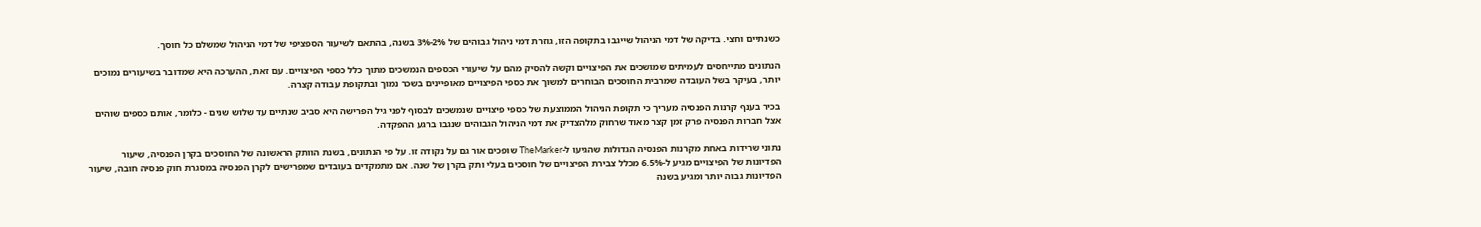כשנתיים וחצי. בדיקה של דמי הניהול שייגבו בתקופה הזו, גוזרת דמי ניהול גבוהים של 2%-3% בשנה, בהתאם לשיעור הספציפי של דמי הניהול שמשלם כל חוסך.

הנתונים מתייחסים לעמיתים שמושכים את הפיצויים וקשה להסיק מהם על שיעורי הכספים הנמשכים מתוך כלל כספי הפיצויים. עם זאת, ההערכה היא שמדובר בשיעורים נמוכים יותר, בעיקר בשל העובדה שמרבית החוסכים הבוחרים למשוך את כספי הפיצויים מאופיינים בשכר נמוך ובתקופת עבודה קצרה.

בכיר בענף קרנות הפנסיה מעריך כי תקופת הניהול הממוצעת של כספי פיצויים שנמשכים לבסוף לפני גיל הפרישה היא סביב שנתיים עד שלוש שנים - כלומר, אותם כספים שוהים אצל חברות הפנסיה פרק זמן קצר מאוד שרחוק מלהצדיק את דמי הניהול הגבוהים שנגבו ברגע ההפקדה.

נתוני שרידות באחת מקרנות הפנסיה הגדולות שהגיעו ל-TheMarker שופכים אור גם על נקודה זו. על פי הנתונים, בשנת הוותק הראשונה של החוסכים בקרן הפנסיה, שיעור הפדיונות של הפיצויים מגיע ל-6.5% מכלל צבירת הפיצויים של חוסכים בעלי ותק בקרן של שנה. אם מתמקדים בעובדים שמפרישים לקרן הפנסיה במסגרת חוק פנסיה חובה, שיעור הפדיונות גבוה יותר ומגיע בשנה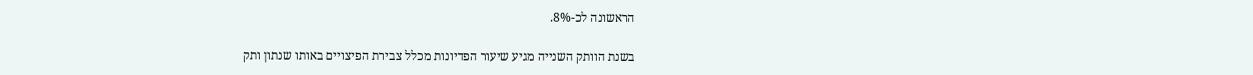הראשונה לכ-8%.

בשנת הוותק השנייה מגיע שיעור הפדיונות מכלל צבירת הפיצויים באותו שנתון ותק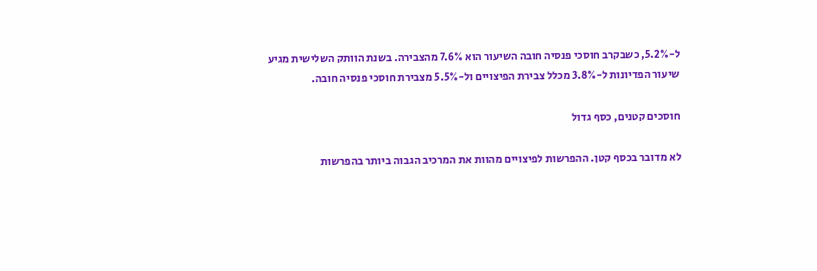ל-5.2%, כשבקרב חוסכי פנסיה חובה השיעור הוא 7.6% מהצבירה. בשנת הוותק השלישית מגיע שיעור הפדיונות ל-3.8% מכלל צבירת הפיצויים ול-5.5% מצבירת חוסכי פנסיה חובה.

חוסכים קטנים, כסף גדול

לא מדובר בכסף קטן. ההפרשות לפיצויים מהוות את המרכיב הגבוה ביותר בהפרשות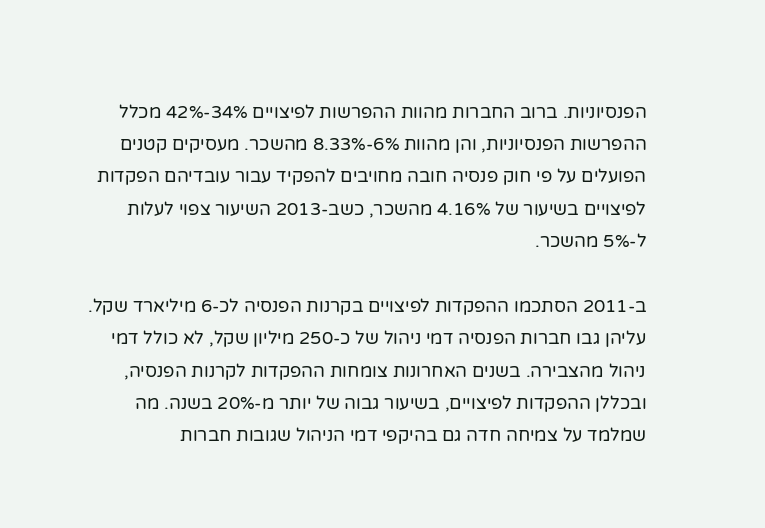הפנסיוניות. ברוב החברות מהוות ההפרשות לפיצויים 34%-42% מכלל ההפרשות הפנסיוניות, והן מהוות 6%-8.33% מהשכר. מעסיקים קטנים הפועלים על פי חוק פנסיה חובה מחויבים להפקיד עבור עובדיהם הפקדות לפיצויים בשיעור של 4.16% מהשכר, כשב-2013 השיעור צפוי לעלות ל-5% מהשכר.

ב-2011 הסתכמו ההפקדות לפיצויים בקרנות הפנסיה לכ-6 מיליארד שקל. עליהן גבו חברות הפנסיה דמי ניהול של כ-250 מיליון שקל, לא כולל דמי ניהול מהצבירה. בשנים האחרונות צומחות ההפקדות לקרנות הפנסיה, ובכללן ההפקדות לפיצויים, בשיעור גבוה של יותר מ-20% בשנה. מה שמלמד על צמיחה חדה גם בהיקפי דמי הניהול שגובות חברות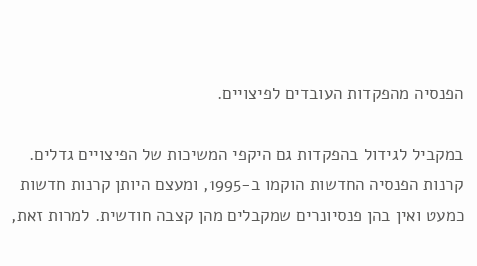הפנסיה מהפקדות העובדים לפיצויים.

במקביל לגידול בהפקדות גם היקפי המשיכות של הפיצויים גדלים. קרנות הפנסיה החדשות הוקמו ב-1995, ומעצם היותן קרנות חדשות כמעט ואין בהן פנסיונרים שמקבלים מהן קצבה חודשית. למרות זאת,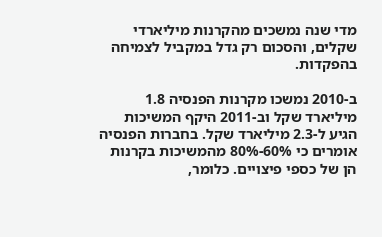מדי שנה נמשכים מהקרנות מיליארדי שקלים, והסכום רק גדל במקביל לצמיחה בהפקדות.

ב-2010 נמשכו מקרנות הפנסיה 1.8 מיליארד שקל וב-2011 היקף המשיכות הגיע ל-2.3 מיליארד שקל. בחברות הפנסיה אומרים כי 60%-80% מהמשיכות בקרנות הן של כספי פיצויים. כלומר,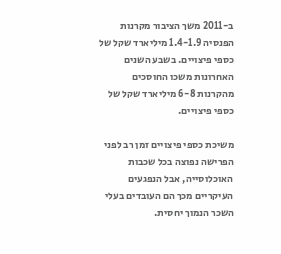ב-2011 משך הציבור מקרנות הפנסיה 1.4-1.9 מיליארד שקל של כספי פיצויים. בשבע השנים האחרונות משכו החוסכים מהקרנות 6-8 מיליארד שקל של כספי פיצויים.

משיכת כספי פיצויים זמן רב לפני הפרישה נפוצה בכל שכבות האוכלוסייה, אבל הנפגעים העיקריים מכך הם העובדים בעלי השכר הנמוך יחסית.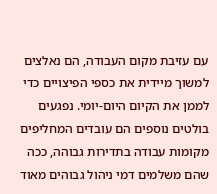עם עזיבת מקום העבודה, הם נאלצים למשוך מיידית את כספי הפיצויים כדי לממן את הקיום היום-יומי. נפגעים בולטים נוספים הם עובדים המחליפים מקומות עבודה בתדירות גבוהה, ככה שהם משלמים דמי ניהול גבוהים מאוד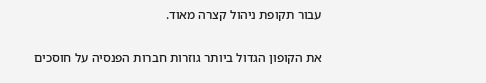עבור תקופת ניהול קצרה מאוד.

את הקופון הגדול ביותר גוזרות חברות הפנסיה על חוסכים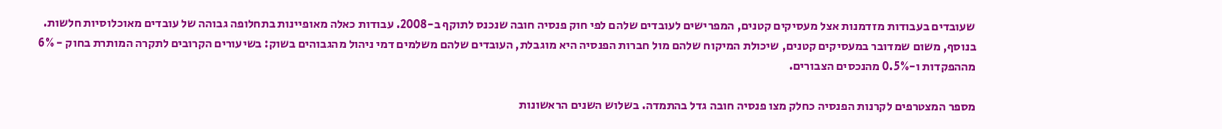שעובדים בעבודות מזדמנות אצל מעסיקים קטנים, המפרישים לעובדים שלהם לפי חוק פנסיה חובה שנכנס לתוקף ב-2008. עבודות כאלה מאופיינות בתחלופה גבוהה של עובדים מאוכלוסיות חלשות. בנוסף, משום שמדובר במעסיקים קטנים, שיכולת המיקוח שלהם מול חברות הפנסיה היא מוגבלת, העובדים שלהם משלמים דמי ניהול מהגבוהים בשוק: בשיעורים הקרובים לתקרה המותרת בחוק - 6% מההפקדות ו-0.5% מהנכסים הצבורים.

מספר המצטרפים לקרנות הפנסיה כחלק מצו פנסיה חובה גדל בהתמדה. בשלוש השנים הראשונות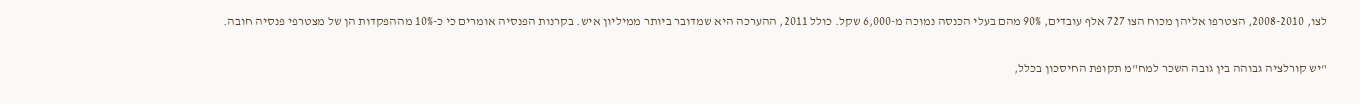לצו, 2008-2010, הצטרפו אליהן מכוח הצו 727 אלף עובדים, 90% מהם בעלי הכנסה נמוכה מ-6,000 שקל. כולל 2011, ההערכה היא שמדובר ביותר ממיליון איש. בקרנות הפנסיה אומרים כי כ-10% מההפקדות הן של מצטרפי פנסיה חובה.

"יש קורלציה גבוהה בין גובה השכר למח"מ תקופת החיסכון בכלל,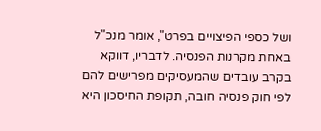ושל כספי הפיצויים בפרט", אומר מנכ"ל באחת מקרנות הפנסיה. לדבריו, דווקא בקרב עובדים שהמעסיקים מפרישים להם לפי חוק פנסיה חובה, תקופת החיסכון היא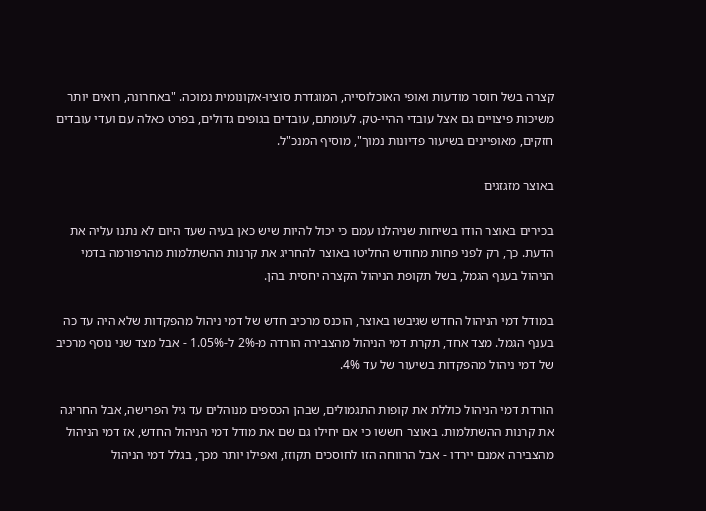קצרה בשל חוסר מודעות ואופי האוכלוסייה, המוגדרת סוציו-אקונומית נמוכה. "באחרונה, רואים יותר משיכות פיצויים גם אצל עובדי ההיי-טק. לעומתם, עובדים בגופים גדולים, בפרט כאלה עם ועדי עובדים חזקים, מאופיינים בשיעור פדיונות נמוך", מוסיף המנכ"ל.

באוצר מזגזגים

בכירים באוצר הודו בשיחות שניהלנו עמם כי יכול להיות שיש כאן בעיה שעד היום לא נתנו עליה את הדעת. כך, רק לפני פחות מחודש החליטו באוצר להחריג את קרנות ההשתלמות מהרפורמה בדמי הניהול בענף הגמל, בשל תקופת הניהול הקצרה יחסית בהן.

במודל דמי הניהול החדש שגיבשו באוצר, הוכנס מרכיב חדש של דמי ניהול מהפקדות שלא היה עד כה בענף הגמל. מצד אחד, תקרת דמי הניהול מהצבירה הורדה מ-2% ל-1.05% - אבל מצד שני נוסף מרכיב של דמי ניהול מהפקדות בשיעור של עד 4%.

הורדת דמי הניהול כוללת את קופות התגמולים, שבהן הכספים מנוהלים עד גיל הפרישה, אבל החריגה את קרנות ההשתלמות. באוצר חששו כי אם יחילו גם שם את מודל דמי הניהול החדש, אז דמי הניהול מהצבירה אמנם יירדו - אבל הרווחה הזו לחוסכים תקוזז, ואפילו יותר מכך, בגלל דמי הניהול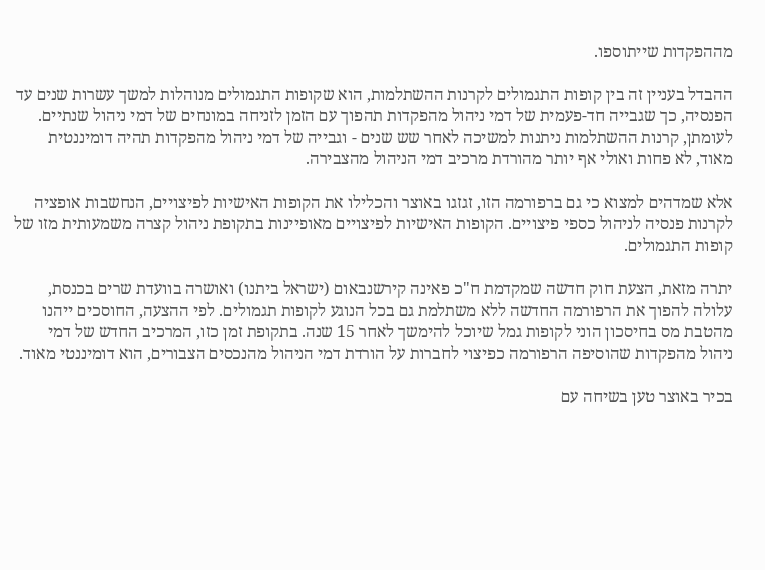מההפקדות שייתוספו.

ההבדל בעניין זה בין קופות התגמולים לקרנות ההשתלמות, הוא שקופות התגמולים מנוהלות למשך עשרות שנים עד הפנסיה, כך שגבייה חד-פעמית של דמי ניהול מהפקדות תהפוך עם הזמן לזניחה במונחים של דמי ניהול שנתיים. לעומתן, קרנות ההשתלמות ניתנות למשיכה לאחר שש שנים - וגבייה של דמי ניהול מהפקדות תהיה דומיננטית מאוד, לא פחות ואולי אף יותר מהורדת מרכיב דמי הניהול מהצבירה.

אלא שמדהים למצוא כי גם ברפורמה הזו, זגזגו באוצר והכלילו את הקופות האישיות לפיצויים, הנחשבות אופציה לקרנות פנסיה לניהול כספי פיצויים. הקופות האישיות לפיצויים מאופיינות בתקופת ניהול קצרה משמעותית מזו של קופות התגמולים.

יתרה מזאת, הצעת חוק חדשה שמקדמת ח"כ פאינה קירשנבאום (ישראל ביתנו) ואושרה בוועדת שרים בכנסת, עלולה להפוך את הרפורמה החדשה ללא משתלמת גם בכל הנוגע לקופות תגמולים. לפי ההצעה, החוסכים ייהנו מהטבת מס בחיסכון הוני לקופות גמל שיוכל להימשך לאחר 15 שנה. בתקופת זמן כזו, המרכיב החדש של דמי ניהול מהפקדות שהוסיפה הרפורמה כפיצוי לחברות על הורדת דמי הניהול מהנכסים הצבורים, הוא דומיננטי מאוד.

בכיר באוצר טען בשיחה עם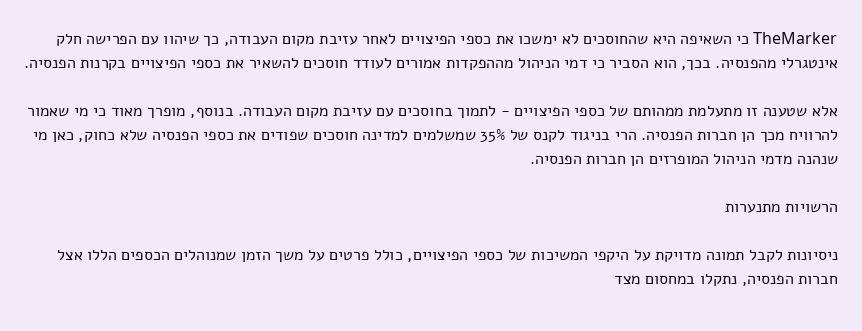TheMarker כי השאיפה היא שהחוסכים לא ימשכו את כספי הפיצויים לאחר עזיבת מקום העבודה, כך שיהוו עם הפרישה חלק אינטגרלי מהפנסיה. בכך, הוא הסביר כי דמי הניהול מההפקדות אמורים לעודד חוסכים להשאיר את כספי הפיצויים בקרנות הפנסיה.

אלא שטענה זו מתעלמת ממהותם של כספי הפיצויים - לתמוך בחוסכים עם עזיבת מקום העבודה. בנוסף, מופרך מאוד כי מי שאמור להרוויח מכך הן חברות הפנסיה. הרי בניגוד לקנס של 35% שמשלמים למדינה חוסכים שפודים את כספי הפנסיה שלא כחוק, כאן מי שנהנה מדמי הניהול המופרזים הן חברות הפנסיה.

הרשויות מתנערות

ניסיונות לקבל תמונה מדויקת על היקפי המשיכות של כספי הפיצויים, כולל פרטים על משך הזמן שמנוהלים הכספים הללו אצל חברות הפנסיה, נתקלו במחסום מצד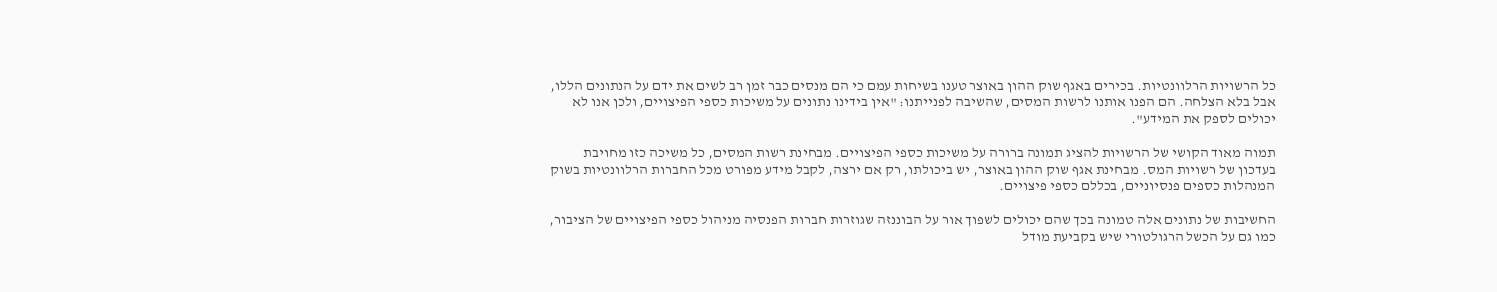כל הרשויות הרלוונטיות. בכירים באגף שוק ההון באוצר טענו בשיחות עמם כי הם מנסים כבר זמן רב לשים את ידם על הנתונים הללו, אבל בלא הצלחה. הם הפנו אותנו לרשות המסים, שהשיבה לפנייתנו: "אין בידינו נתונים על משיכות כספי הפיצויים, ולכן אנו לא יכולים לספק את המידע".

תמוה מאוד הקושי של הרשויות להציג תמונה ברורה על משיכות כספי הפיצויים. מבחינת רשות המסים, כל משיכה כזו מחויבת בעדכון של רשויות המס. מבחינת אגף שוק ההון באוצר, יש ביכולתו, רק אם ירצה, לקבל מידע מפורט מכל החברות הרלוונטיות בשוק המנהלות כספים פנסיוניים, בכללם כספי פיצויים.

החשיבות של נתונים אלה טמונה בכך שהם יכולים לשפוך אור על הבוננזה שגוזרות חברות הפנסיה מניהול כספי הפיצויים של הציבור, כמו גם על הכשל הרגולטורי שיש בקביעת מודל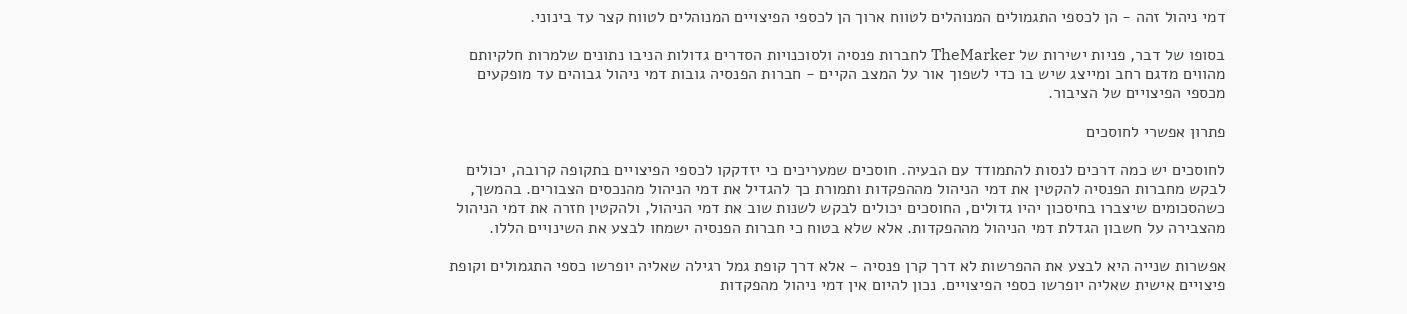דמי ניהול זהה - הן לכספי התגמולים המנוהלים לטווח ארוך הן לכספי הפיצויים המנוהלים לטווח קצר עד בינוני.

בסופו של דבר, פניות ישירות של TheMarker לחברות פנסיה ולסוכנויות הסדרים גדולות הניבו נתונים שלמרות חלקיותם מהווים מדגם רחב ומייצג שיש בו כדי לשפוך אור על המצב הקיים - חברות הפנסיה גובות דמי ניהול גבוהים עד מופקעים מכספי הפיצויים של הציבור.

פתרון אפשרי לחוסכים

לחוסכים יש כמה דרכים לנסות להתמודד עם הבעיה. חוסכים שמעריכים כי יזדקקו לכספי הפיצויים בתקופה קרובה, יכולים לבקש מחברות הפנסיה להקטין את דמי הניהול מההפקדות ותמורת כך להגדיל את דמי הניהול מהנכסים הצבורים. בהמשך, כשהסכומים שיצברו בחיסכון יהיו גדולים, החוסכים יכולים לבקש לשנות שוב את דמי הניהול, ולהקטין חזרה את דמי הניהול מהצבירה על חשבון הגדלת דמי הניהול מההפקדות. אלא שלא בטוח כי חברות הפנסיה ישמחו לבצע את השינויים הללו.

אפשרות שנייה היא לבצע את ההפרשות לא דרך קרן פנסיה - אלא דרך קופת גמל רגילה שאליה יופרשו כספי התגמולים וקופת פיצויים אישית שאליה יופרשו כספי הפיצויים. נכון להיום אין דמי ניהול מהפקדות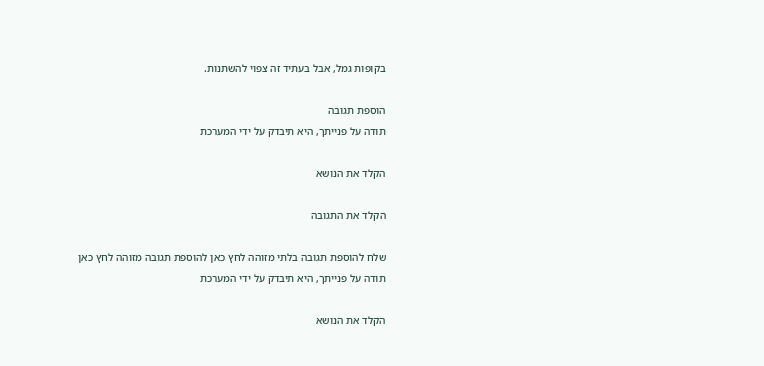בקופות גמל, אבל בעתיד זה צפוי להשתנות.

הוספת תגובה
תודה על פנייתך, היא תיבדק על ידי המערכת

הקלד את הנושא

הקלד את התגובה

שלח להוספת תגובה בלתי מזוהה לחץ כאן להוספת תגובה מזוהה לחץ כאן
תודה על פנייתך, היא תיבדק על ידי המערכת

הקלד את הנושא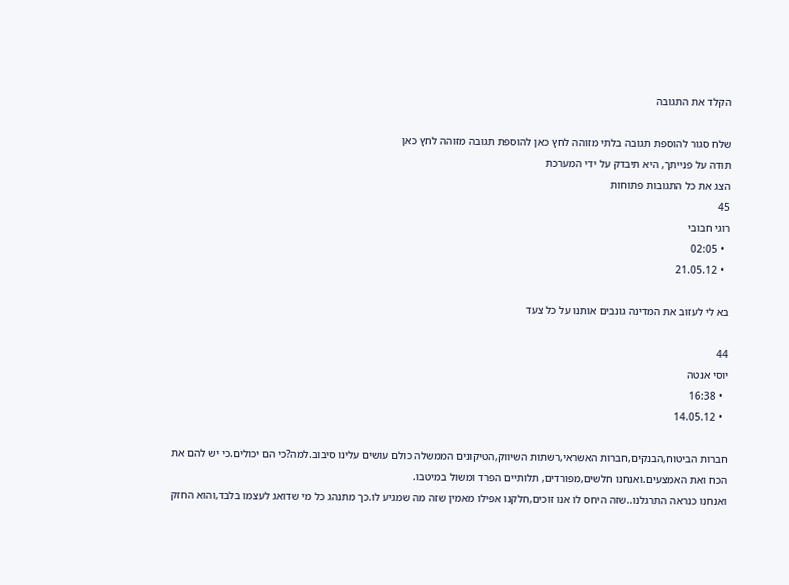הקלד את התגובה

שלח סגור להוספת תגובה בלתי מזוהה לחץ כאן להוספת תגובה מזוהה לחץ כאן
תודה על פנייתך, היא תיבדק על ידי המערכת
הצג את כל התגובות פתוחות
45
רוגי חבובי
  • 02:05
  • 21.05.12

בא לי לעזוב את המדינה גונבים אותנו על כל צעד

44
יוסי אנטה
  • 16:38
  • 14.05.12

חברות הביטוח,הבנקים,חברות האשראי,רשתות השיווק,הטיקונים הממשלה כולם עושים עלינו סיבוב.למה?כי הם יכולים.כי יש להם את הכח ואת האמצעים.ואנחנו חלשים,מפורדים, תלותיים הפרד ומשול במיטבו.
ואנחנו כנראה התרגלנו..שזה היחס לו אנו זוכים,חלקנו אפילו מאמין שזה מה שמגיע לו.כך מתנהג כל מי שדואג לעצמו בלבד,והוא החזק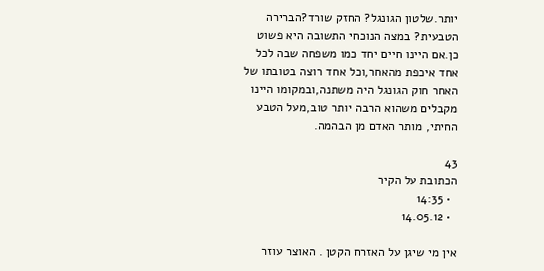יותר.שלטון הגונגל? החזק שורד?הברירה הטבעית? במצה הנוכחי התשובה היא פשוט כן.אם היינו חיים יחד כמו משפחה שבה לכל אחד איכפת מהאחר,וכל אחד רוצה בטובתו של האחר חוק הגונגל היה משתנה,ובמקומו היינו מקבלים משהוא הרבה יותר טוב,מעל הטבע החיתי, מותר האדם מן הבהמה.

43
הכתובת על הקיר
  • 14:35
  • 14.05.12

אין מי שיגן על האזרח הקטן . האוצר עוזר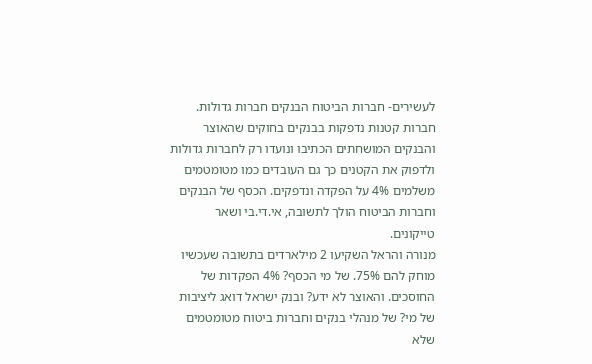לעשירים- חברות הביטוח הבנקים חברות גדולות.
חברות קטנות נדפקות בבנקים בחוקים שהאוצר והבנקים המושחתים הכתיבו ונועדו רק לחברות גדולות ולדפוק את הקטנים כך גם העובדים כמו מטומטמים משלמים 4% על הפקדה ונדפקים. הכסף של הבנקים וחברות הביטוח הולך לתשובה, אי.די.בי ושאר טייקונים.
מנורה והראל השקיעו 2 מילארדים בתשובה שעכשיו מוחק להם 75%. של מי הכסף? 4% הפקדות של החוסכים. והאוצר לא ידע? ובנק ישראל דואג ליציבות של מי? של מנהלי בנקים וחברות ביטוח מטומטמים שלא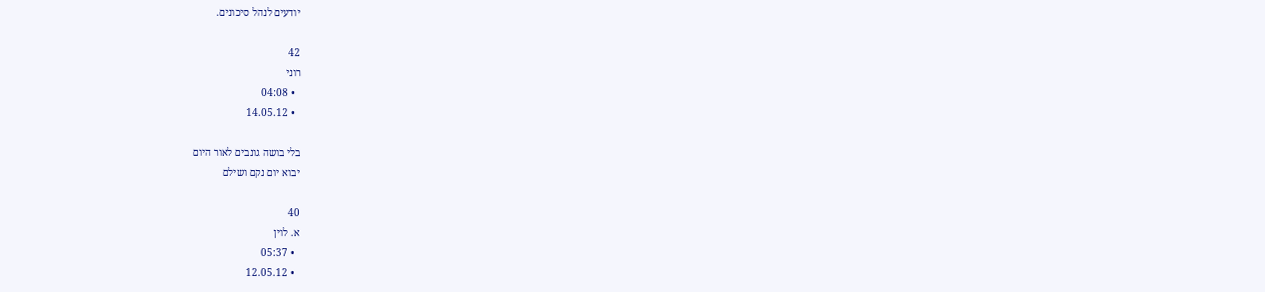יודעים לנהל סיכונים.

42
רוני
  • 04:08
  • 14.05.12

בלי בושה גונבים לאור היום
יבוא יום נקם ושילם

40
א. לוין
  • 05:37
  • 12.05.12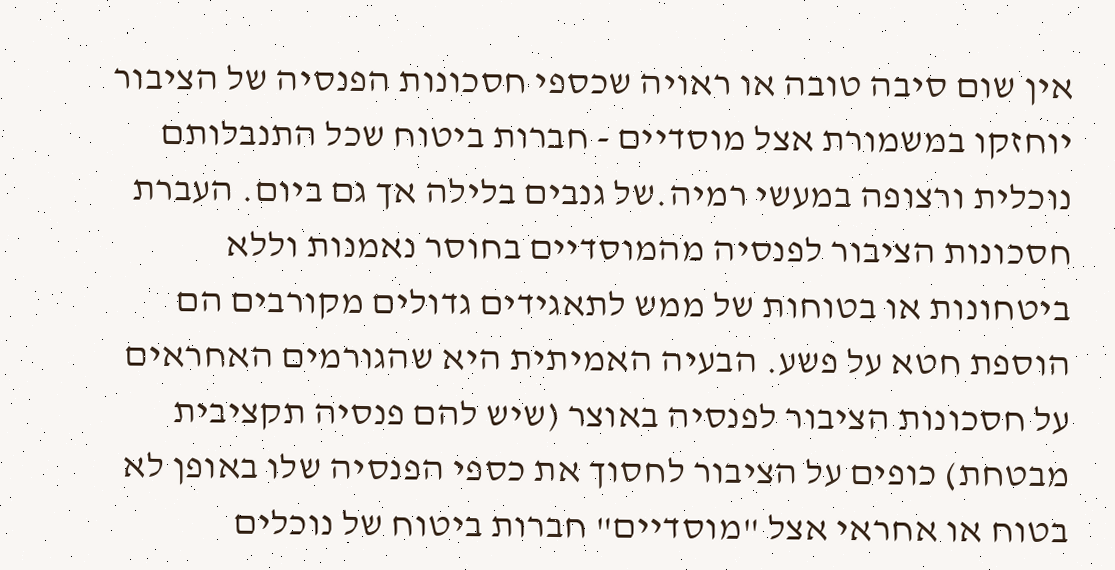אין שום סיבה טובה או ראויה שכספי חסכונות הפנסיה של הציבור יוחזקו במשמורת אצל מוסדיים - חברות ביטוח שכל התנבלותם נוכלית ורצופה במעשי רמיה.של גנבים בלילה אך גם ביום. העברת חסכונות הציבור לפנסיה מהמוסדיים בחוסר נאמנות וללא ביטחונות או בטוחות של ממש לתאגידים גדולים מקורבים הם הוספת חטא על פשע. הבעיה האמיתית היא שהגורמים האחראים על חסכונות הציבור לפנסיה באוצר (שיש להם פנסיה תקציבית מבטחת) כופים על הציבור לחסוך את כספי הפנסיה שלו באופן לא בטוח או אחראי אצל "מוסדיים" חברות ביטוח של נוכלים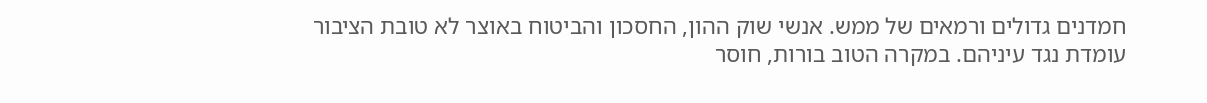חמדנים גדולים ורמאים של ממש. אנשי שוק ההון, החסכון והביטוח באוצר לא טובת הציבור עומדת נגד עיניהם. במקרה הטוב בורות, חוסר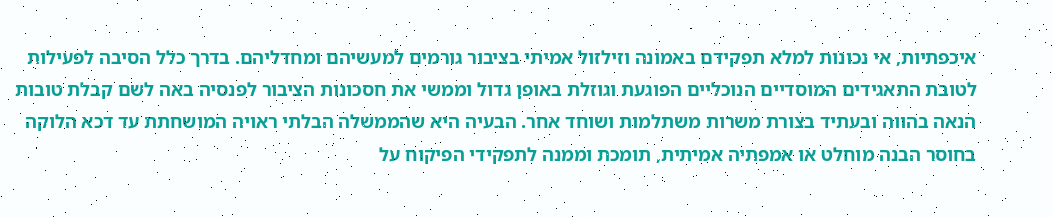איכפתיות, אי נכונות למלא תפקידם באמונה וזילזול אמיתי בציבור גורמים למעשיהם ומחדליהם. בדרך כלל הסיבה לפעילות לטובת התאגידים המוסדיים הנוכליים הפוגעת וגוזלת באופן גדול וממשי את חסכונות הציבור לפנסיה באה לשם קבלת טובות הנאה בהווה ובעתיד בצורת משרות משתלמות ושוחד אחר. הבעיה היא שהממשלה הבלתי ראויה המושחתת עד דכא הלוקה בחוסר הבנה מוחלט או אמפתיה אמיתית, תומכת וממנה לתפקידי הפיקוח על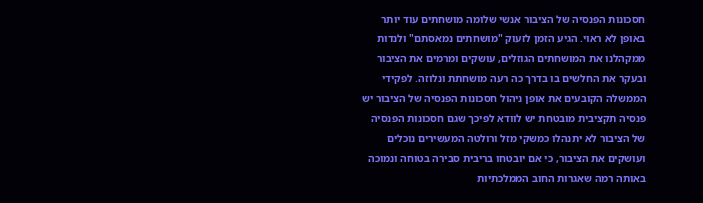חסכונות הפנסיה של הציבור אנשי שלומה מושחתים עוד יותר באופן לא ראוי. הגיע הזמן לזעוק "מושחתים נמאסתם" ולנדות ממקהלנו את המושחתים הגוזלים, עושקים ומרמים את הציבור ובעקר את החלשים בו בדרך כה רעה מושחתת ונלוזה. לפקידי הממשלה הקובעים את אופן ניהול חסכונות הפנסיה של הציבור יש פנסיה תקציבית מובטחת יש לוודא לפיכך שגם חסכונות הפנסיה של הציבור לא יתנהלו כמשקי מזל ורולטה המעשירים נוכלים ועושקים את הציבור, כי אם יובטחו בריבית סבירה בטוחה ונמוכה באותה רמה שאגרות החוב הממלכתיות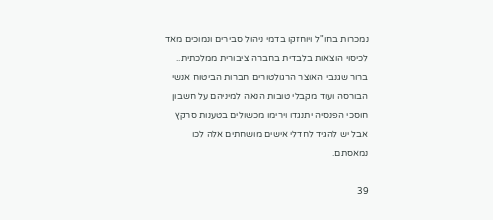נמכרות בחו"ל ויוחזקו בדמי ניהול סבירים ונמוכים מאד לכיסוי הוצאות בלבדית בחברה ציבורית ממלכתית.. ברור שגנבי האוצר הרגולטורים חברות הביטוח אנשי הבורסה ועוד מקבלי טובות הנאה למיניהם על חשבון חוסכי הפנסיה יתנגדו וירימו מכשולים בטענות סרקץ אבל יש להגיד לחדלי אישים מושחתים אלה לכו נמאסתם.

39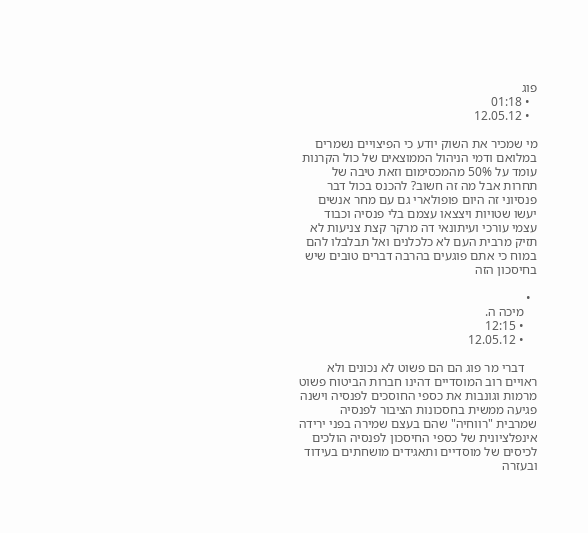פוג
  • 01:18
  • 12.05.12

מי שמכיר את השוק יודע כי הפיצויים נשמרים במלואם ודמי הניהול הממוצאים של כול הקרנות עומד על 50% מהמכסימום וזאת טיבה של תחרות אבל מה זה חשוב? להכנס בכול דבר פנסיוני זה היום פופולארי גם עם מחר אנשים יעשו שטויות ויצצאו עצמם בלי פנסיה וכבוד עצמי עורכי ועיתונאי דה מרקר קצת צניעות לא תזיק מרבית העם לא כלכלנים ואל תבלבלו להם במוח כי אתם פוגעים בהרבה דברים טובים שיש בחיסכון הזה

  •
    מיכה ה.
    • 12:15
    • 12.05.12

    דברי מר פוג הם הם פשוט לא נכונים ולא ראויים רוב המוסדיים דהינו חברות הביטוח פשוט מרמות וגונבות את כספי החוסכים לפנסיה וישנה פגיעה ממשית בחסכונות הציבור לפנסיה שמרבית "רווחיה" שהם בעצם שמירה בפני ירידה אינפלציונית של כספי החיסכון לפנסיה הולכים לכיסים של מוסדיים ותאגידים מושחתים בעידוד ובעזרה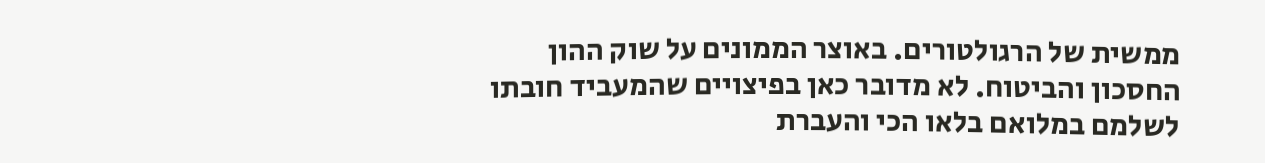ממשית של הרגולטורים. באוצר הממונים על שוק ההון החסכון והביטוח. לא מדובר כאן בפיצויים שהמעביד חובתו לשלמם במלואם בלאו הכי והעברת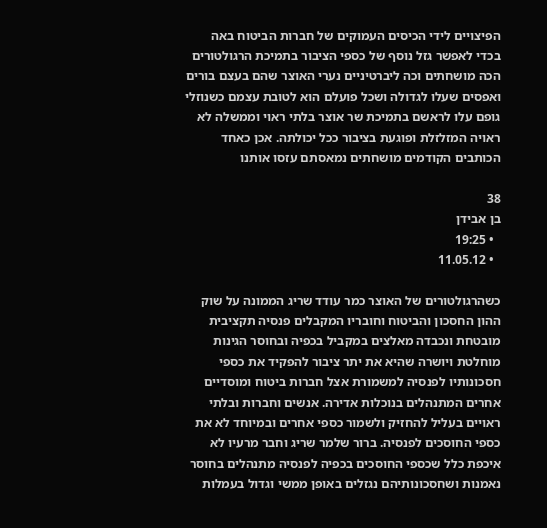הפיצויים לידי הכיסים העמוקים של חברות הביטוח באה בכדי לאפשר גזל נוסף של כספי הציבור בתמיכת הרגולטורים הכה מושחתים וכה ליברטיניים נערי האוצר שהם בעצם בורים ואפסים שעלו לגדולה ושכל פועלם הוא לטובת עצמם כשנוזלי גופם עלו לראשם בתמיכת שר אוצר בלתי ראוי וממשלה לא ראויה המזלזלת ופוגעת בציבור ככל יכולתה. אכן כאחד הכותבים הקודמים מושחתים נמאסתם עזסו אותנו

38
בן אבידן
  • 19:25
  • 11.05.12

כשהרגולטורים של האוצר כמר עודד שריג הממונה על שוק ההון החסכון והביטוח וחובריו המקבלים פנסיה תקציבית מובטחת ונכבדה מאלצים במקביל בכפיה ובחוסר הגינות מוחלטת ויושרה שהיא את יתר ציבור להפקיד את כספי חסכונותיו לפנסיה למשמורת אצל חברות ביטוח ומוסדיים אחרים המתנהלים בנוכלות אדירה. אנשים וחברות ובלתי ראויים בעליל להחזיק ולשמור כספי אחרים ובמיוחד לא את כספי החוסכים לפנסיה. ברור שלמר שריג וחבר מרעיו לא איכפת כלל שכספי החוסכים בכפיה לפנסיה מתנהלים בחוסר נאמנות ושחסכונותיהם נגזלים באופן ממשי וגדול בעמלות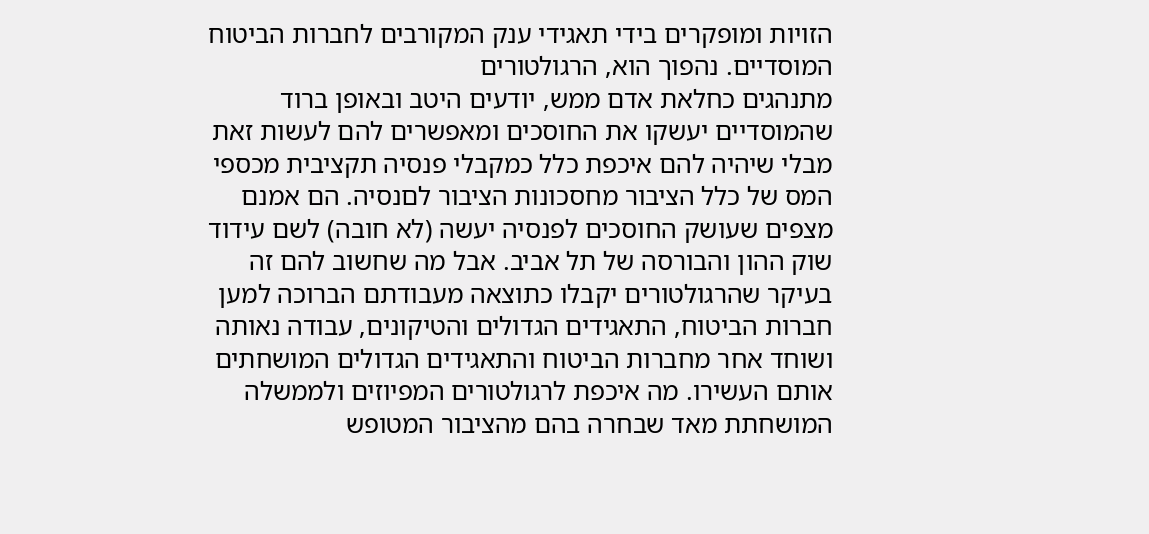הזויות ומופקרים בידי תאגידי ענק המקורבים לחברות הביטוח המוסדיים. נהפוך הוא, הרגולטורים
מתנהגים כחלאת אדם ממש, יודעים היטב ובאופן ברוד שהמוסדיים יעשקו את החוסכים ומאפשרים להם לעשות זאת מבלי שיהיה להם איכפת כלל כמקבלי פנסיה תקציבית מכספי המס של כלל הציבור מחסכונות הציבור לםנסיה. הם אמנם מצפים שעושק החוסכים לפנסיה יעשה (לא חובה) לשם עידוד שוק ההון והבורסה של תל אביב. אבל מה שחשוב להם זה בעיקר שהרגולטורים יקבלו כתוצאה מעבודתם הברוכה למען חברות הביטוח, התאגידים הגדולים והטיקונים, עבודה נאותה ושוחד אחר מחברות הביטוח והתאגידים הגדולים המושחתים אותם העשירו. מה איכפת לרגולטורים המפיוזים ולממשלה המושחתת מאד שבחרה בהם מהציבור המטופש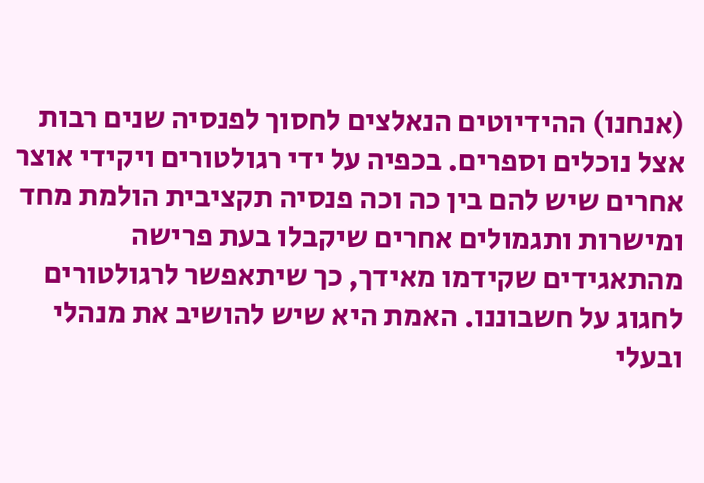(אנחנו) ההידיוטים הנאלצים לחסוך לפנסיה שנים רבות אצל נוכלים וספרים. בכפיה על ידי רגולטורים ויקידי אוצר אחרים שיש להם בין כה וכה פנסיה תקציבית הולמת מחד ומישרות ותגמולים אחרים שיקבלו בעת פרישה מהתאגידים שקידמו מאידך, כך שיתאפשר לרגולטורים לחגוג על חשבוננו. האמת היא שיש להושיב את מנהלי ובעלי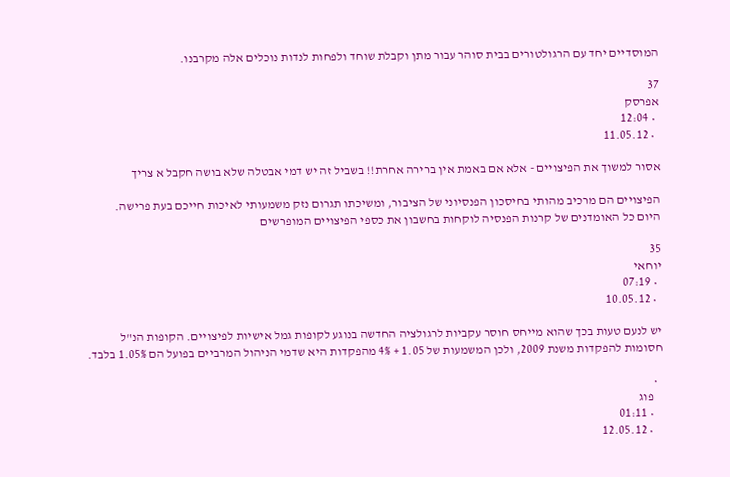המוסדיים יחד עם הרגולטורים בבית סוהר עבור מתן וקבלת שוחד ולפחות לנדות נוכלים אלה מקרבנו.

37
אפרסק
  • 12:04
  • 11.05.12

אסור למשוך את הפיצויים - אלא אם באמת אין ברירה אחרת!! בשביל זה יש דמי אבטלה שלא בושה חקבל א צריך

הפיצויים הם מרכיב מהותי בחיסכון הפנסיוני של הציבור, ומשיכתו תגרום נזק משמעותי לאיכות חייכם בעת פרישה.
היום כל האומדנים של קרנות הפנסיה לוקחות בחשבון את כספי הפיצויים המופרשים

35
יוחאי
  • 07:19
  • 10.05.12

יש לנעם טעות בכך שהוא מייחס חוסר עקביות לרגולציה החדשה בנוגע לקופות גמל אישיות לפיצויים. הקופות הנ"ל חסומות להפקדות משנת 2009, ולכן המשמעות של 1.05 + 4% מהפקדות היא שדמי הניהול המרביים בפועל הם 1.05% בלבד.

  •
    פוג
    • 01:11
    • 12.05.12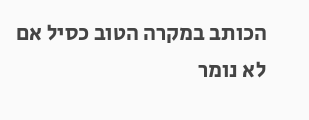הכותב במקרה הטוב כסיל אם לא נומר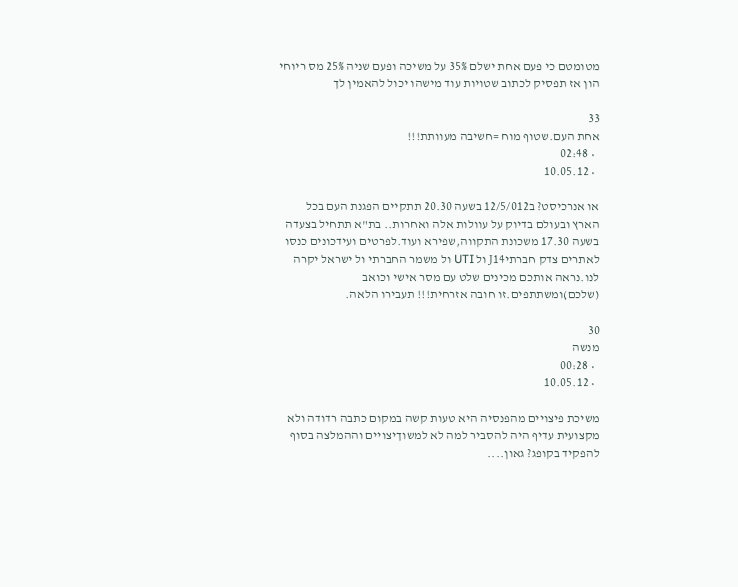מטומטם כי פעם אחת ישלם 35% על משיכה ופעם שניה 25% מס ריוחי הון אז תפסיק לכתוב שטויות עוד מישהו יכול להאמין לך

33
אחת העם.שטוף מוח =חשיבה מעוותת!!!
  • 02:48
  • 10.05.12

או אנרכיסט? ב12/5/012 בשעה 20.30 תתקיים הפגנת העם בכל הארץ ובעולם בדיוק על עוולות אלה ואחרות.. בת"א תתחיל בצעדה בשעה 17.30 משכונת התקווה,שפירא ועוד.לפרטים ועידכונים כנסו לאתרים צדק חברתיJ14 ול UTI ול משמר החברתי ול ישראל יקרה לנו.נראה אותכם מכינים שלט עם מסר אישי וכואב (שלכם)ומשתתפים.זו חובה אזרחית!!! תעבירו הלאה.

30
מנשה
  • 00:28
  • 10.05.12

משיכת פיצויים מהפנסיה היא טעות קשה במקום כתבה רדודה ולא מקצועית עדיף היה להסביר למה לא למשוךיצויים וההמלצה בסוף להפקיד בקופג? גאון....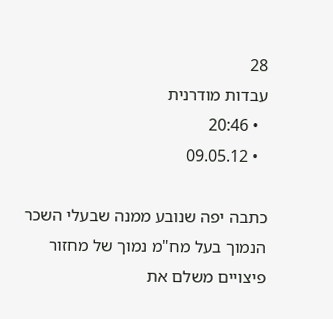28
עבדות מודרנית
  • 20:46
  • 09.05.12

כתבה יפה שנובע ממנה שבעלי השכר הנמוך בעל מח"מ נמוך של מחזור פיצויים משלם את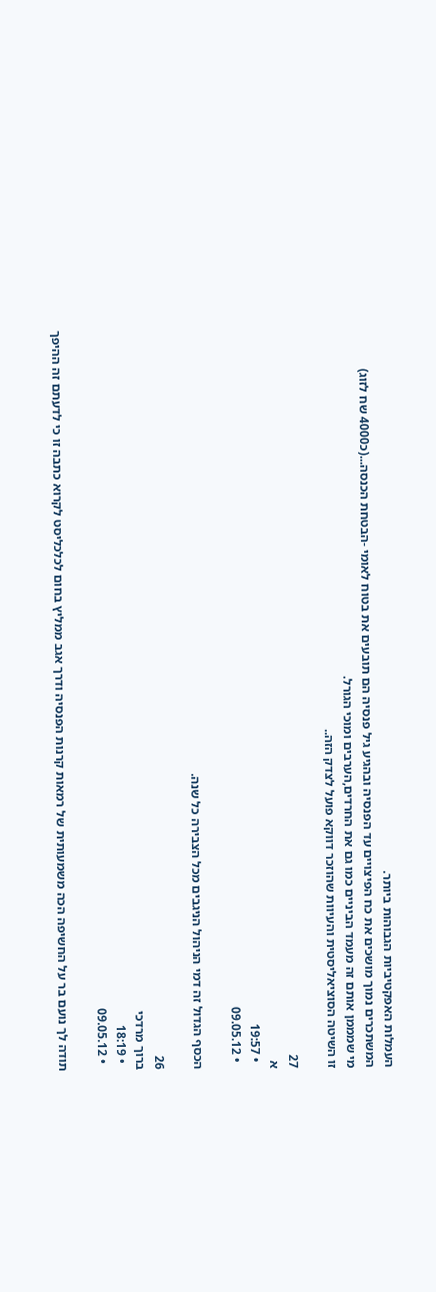העמלות האפקטיביות הגבוהות ביותר.
המשתכרים נמוך מושכים את כח הפיצויים עד הפנסיה ובהגיע גיל פנסיה הם תובעים את בטוח לאומי -הבטחת הכנסה...(כ4000 שח לזוג)
מי שמממן אותם זה מעמד הביניים כמו גם את החרדים,הערבים ומוכי הגורל.
זו השיטה הסוציאליסטית והעיוות שהוזכר דווקא פועל לצדק הזה..

27
א
  • 19:57
  • 09.05.12

הכסף הגדול זה דמי הניהול הניגבים מכל הצבירה כל שנה.

26
ברוך מרדכי
  • 18:19
  • 09.05.12

תודה לך נועם בר על החשיפה הכה משמעותית של רמאות קרנות הפנסיה ודרך אגב ממליץ בחום לכלכליסט לקרוא כתבה זו כי לדעתם זה ההיפך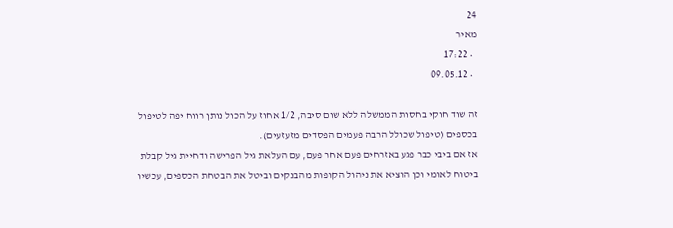24
מאיר
  • 17:22
  • 09.05.12

זה שוד חוקי בחסות הממשלה ללא שום סיבה, 1/2 אחוז על הכול נותן רווח יפה לטיפול בכספים (טיפול שכולל הרבה פעמים הפסדים מזעזעים).
אז אם ביבי כבר פגע באזרחים פעם אחר פעם, עם העלאת גיל הפרישה ודחיית גיל קבלת ביטוח לאומי וכן הוציא את ניהול הקופות מהבנקים וביטל את הבטחת הכספים, עכשיו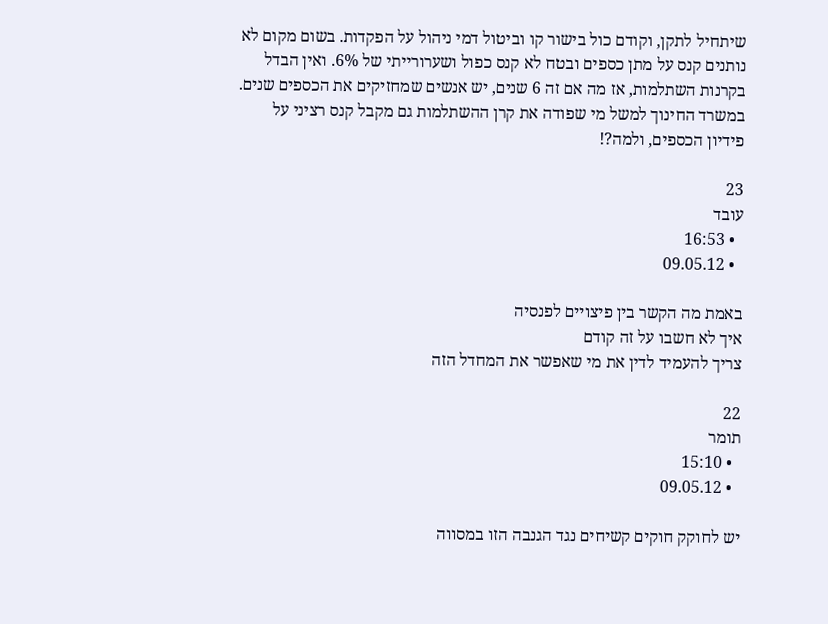שיתחיל לתקן, וקודם כול בישור קו וביטול דמי ניהול על הפקדות. בשום מקום לא נותנים קנס על מתן כספים ובטח לא קנס כפול ושערורייתי של 6%. ואין הבדל בקרנות השתלמות, אז מה אם זה 6 שנים, יש אנשים שמחזיקים את הכספים שנים. במשרד החינוך למשל מי שפודה את קרן ההשתלמות גם מקבל קנס רציני על פידיון הכספים, ולמה?!

23
עובד
  • 16:53
  • 09.05.12

באמת מה הקשר בין פיצויים לפנסיה
איך לא חשבו על זה קודם
צריך להעמיד לדין את מי שאפשר את המחדל הזה

22
תומר
  • 15:10
  • 09.05.12

יש לחוקק חוקים קשיחים נגד הגנבה הזו במסווה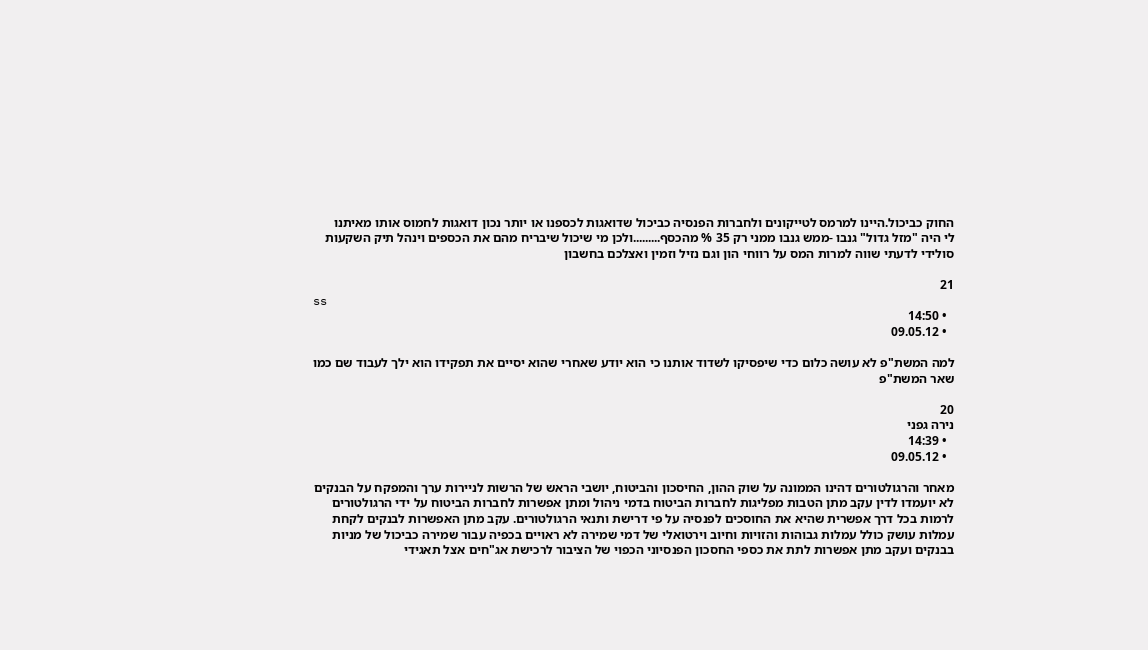החוק כביכול.היינו למרמס לטייקונים ולחברות הפנסיה כביכול שדואגות לכספנו או יותר נכון דואגות לחמוס אותו מאיתנו
לי היה "מזל גדול" גנבו -ממש גנבו ממני רק 35 % מהכסף.........ולכן מי שיכול שיבריח מהם את הכספים וינהל תיק השקעות סולידי לדעתי שווה למרות המס על רווחי הון וגם נזיל וזמין ואצלכם בחשבון

21
ss
  • 14:50
  • 09.05.12

למה המשת"פ לא עושה כלום כדי שיפסיקו לשדוד אותנו כי הוא יודע שאחרי שהוא יסיים את תפקידו הוא ילך לעבוד שם כמו שאר המשת"פ

20
נירה גפני
  • 14:39
  • 09.05.12

מאחר והרגולטורים דהינו הממונה על שוק ההון, החיסכון והביטוח, יושבי הראש של הרשות לניירות ערך והמפקח על הבנקים לא יועמדו לדין עקב מתן הטבות מפליגות לחברות הביטוח בדמי ניהול ומתן אפשרות לחברות הביטוח על ידי הרגולטורים לרמות בכל דרך אפשרית שהיא את החוסכים לפנסיה על פי דרישת ותנאי הרגולטורים. עקב מתן האפשרות לבנקים לקחת עמלות עושק כולל עמלות גבוהות והזויות וחיוב וירטואלי של דמי שמירה לא ראויים בכפיה עבור שמירה כביכול של מניות בבנקים ועקב מתן אפשרות לתת את כספי החסכון הפנסיוני הכפוי של הציבור לרכישת אג"חים אצל תאגידי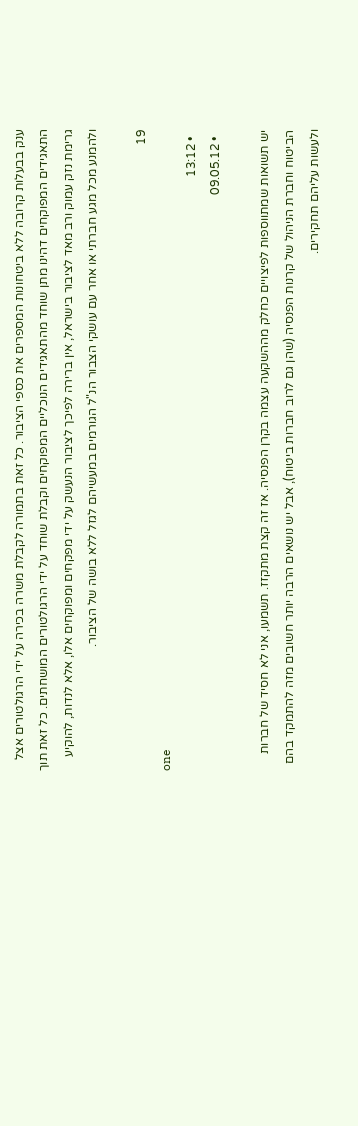ענק בבעלות קרובה ללא ביטחונות המספרים את כספי הציבור. כל זאת בתמורה לקבלת משרה בכירה על ידי הרגולטורים אצל התאגידים המפוקחים דהינו מתן שוחד מהתאגידים הנוכליים המפוקחים וקבלת שוחד על ידי הרגולטורים המושחתים. כל זאת תוך גרימת נזק עמוק ורב מאד לציבור בישראל, אין ברירה לפיכך לציבור הנעשק על ידי מפקחים ומפוקחים אלו, אלא לנדות, להוקיע ולהמנע מכל מגע חברתי או אחר עם עושקי הצבור הנ"ל הגורמים במעשיהם לגזל ללא בושה של הציבור.

19
one
  • 13:12
  • 09.05.12

יש תשואות שמתווספות לפיצויים כחלק מההשקעה עצמה בקרן הפנסיה. אז זה קצת מתקזז. תשמעו, אני לא חסיד של חברות הביטוח וחברת הניהול של קרנות הפנסיה (שהן גם לרוב חברות ביטוח), אבל יש נושאים הרבה יותר חשובים מזה להתמקד בהם ולעשות עליהם תחקירים.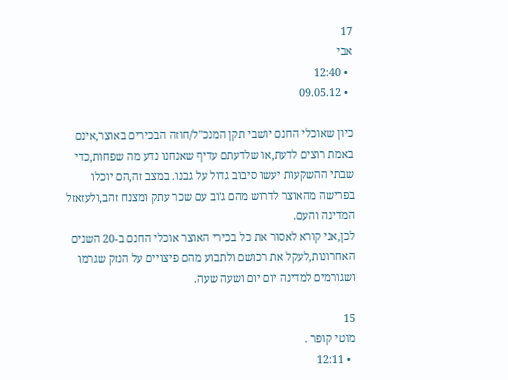17
אבי
  • 12:40
  • 09.05.12

כיון שאוכלי החנם יושבי תקן המנכ"ל/חוזה הבכירים באוצר,אינם באמת רוצים לדעת,או שלדעתם עדיף שאנחנו נדע מה שפחות,כדי שבתי ההשקעות יעשו סיבוב גדול על גבנו. במצב זה,הם יוכלו בפרישה מהאוצר לדרוש מהם ג'וב עם שכר עתק ומצנח זהב,ולעזאזל המדינה והעם.
לכן,אני קורא לאסור את כל בכירי האוצר אוכלי החנם ב-20 השנים האחרונות,לעקל את רכושם ולתבוע מהם פיצויים על הנזק שגרמו ושגורמים למדינה יום יום ושעה שעה.

15
מוטי קופר .
  • 12:11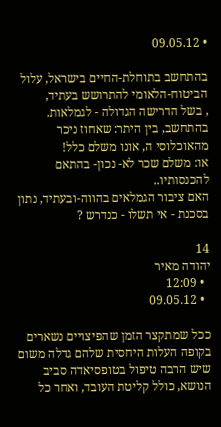• 09.05.12

בהתחשב בתוחלת-החיים בישראל, עלול הביטוח-הלאומי להתרושש בעתיד,
, בשל הדרישה הגדולה - לגמלאות.
בהתחשב, בין היתר: שאחוז ניכר מהאוכלוסי ה, אונו משלם כלל!
או: משלם שכר לא- נכון- בהתאם להכנסותיו..
האם ציבור הגמלאים בהווה-ובעתיד, נתון בסכנת - אי תשלו - כנדרש ?

14
יהודה מאיר
  • 12:09
  • 09.05.12

ככל שמתקצר הזמן שהפיצויים נשארים בקופה העלות היחסית שלהם גדלה משום שיש הרבה טיפול בטופסיאדה סביב הנושא, כולל קליטת העובד, ואחר כל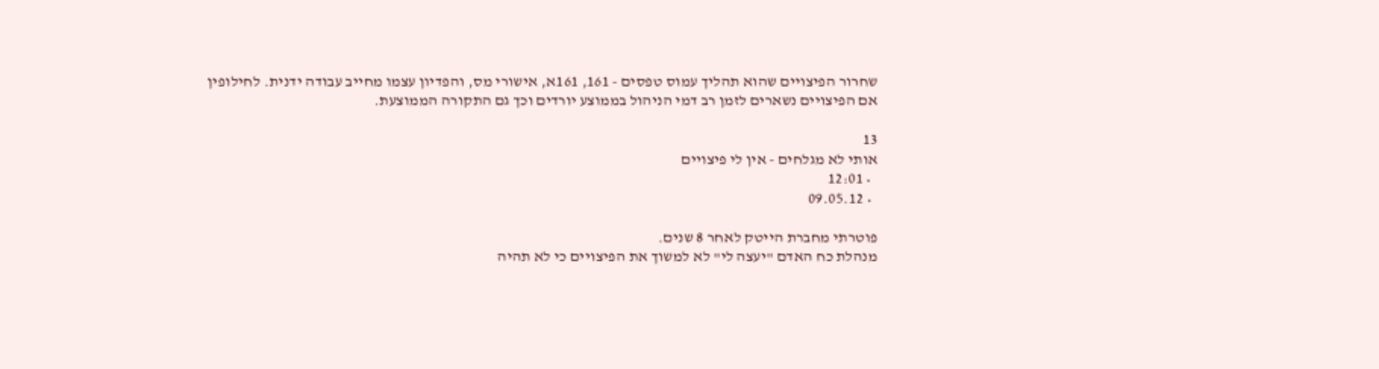שחרור הפיצויים שהוא תהליך עמוס טפסים - 161, 161א, אישורי מס, והפדיון עצמו מחייב עבודה ידנית. לחילופין אם הפיצויים נשארים לזמן רב דמי הניהול בממוצע יורדים וכך גם התקורה הממוצעת.

13
אותי לא מגלחים - אין לי פיצויים
  • 12:01
  • 09.05.12

פוטרתי מחברת הייטק לאחר 8 שנים.
מנהלת כח האדם "יעצה לי" לא למשוך את הפיצויים כי לא תהיה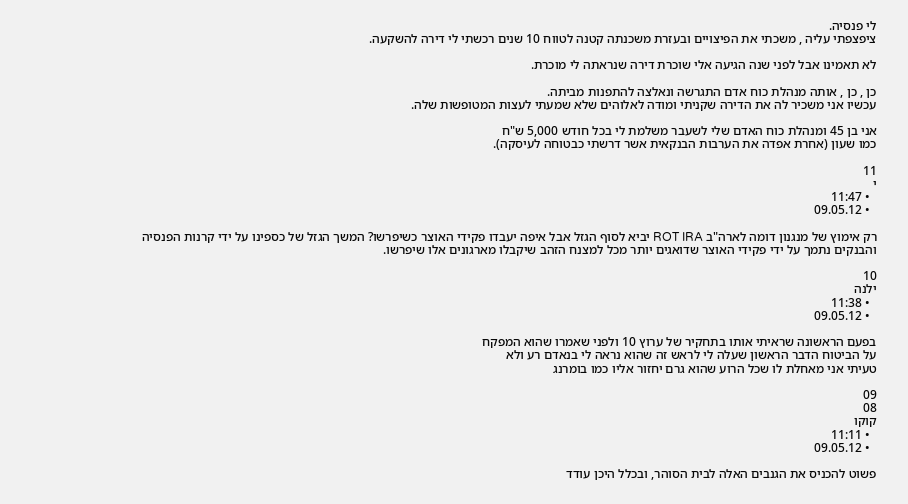לי פנסיה.
ציפצפתי עליה , משכתי את הפיצויים ובעזרת משכנתה קטנה לטווח 10 שנים רכשתי לי דירה להשקעה.

לא תאמינו אבל לפני שנה הגיעה אלי שוכרת דירה שנראתה לי מוכרת.

כן , כן , אותה מנהלת כוח אדם התגרשה ונאלצה להתפנות מביתה.
עכשיו אני משכיר לה את הדירה שקניתי ומודה לאלוהים שלא שמעתי לעצות המטופשות שלה.

אני בן 45 ומנהלת כוח האדם שלי לשעבר משלמת לי בכל חודש 5,000 ש"ח
כמו שעון (אחרת אפדה את הערבות הבנקאית אשר דרשתי כבטוחה לעיסקה).

11
י
  • 11:47
  • 09.05.12

רק אימוץ של מנגנון דומה לארה"ב ROT IRA יביא לסוף הגזל אבל איפה יעבדו פקידי האוצר כשיפרשו? המשך הגזל של כספינו על ידי קרנות הפנסיה והבנקים נתמך על ידי פקידי האוצר שדואגים יותר מכל למצנח הזהב שיקבלו מארגונים אלו שיפרשו.

10
ילנה
  • 11:38
  • 09.05.12

בפעם הראשונה שראיתי אותו בתחקיר של ערוץ 10 ולפני שאמרו שהוא המפקח
על הביטוח הדבר הראשון שעלה לי לראש זה שהוא נראה לי בנאדם רע ולא
טעיתי אני מאחלת לו שכל הרוע שהוא גרם יחזור אליו כמו בומרנג

09
08
קוקו
  • 11:11
  • 09.05.12

פשוט להכניס את הגנבים האלה לבית הסוהר, ובכלל היכן עודד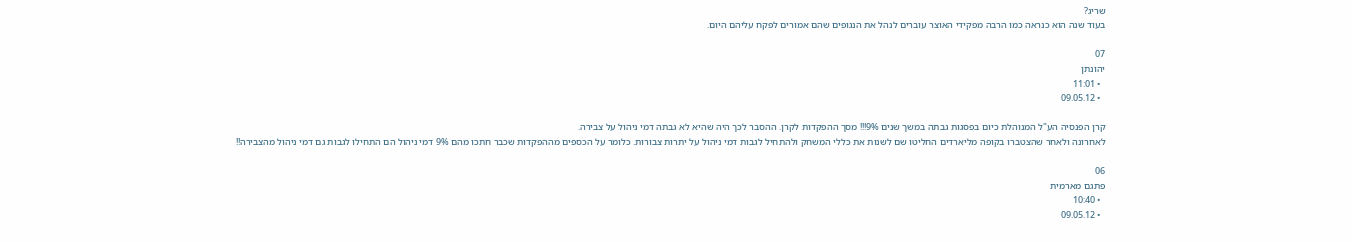שריג?
בעוד שנה הוא כנראה כמו הרבה מפקידי האוצר עוברים לנהל את הנגופים שהם אמורים לפקח עליהם היום.

07
יהונתן
  • 11:01
  • 09.05.12

קרן הפנסיה הע"ל המנוהלת כיום בפסגות גבתה במשך שנים 9%!!! מסך ההפקדות לקרן. ההסבר לכך היה שהיא לא גבתה דמי ניהול על צבירה.
לאחרונה ולאחר שהצטברו בקופה מליארדים החליטו שם לשנות את כללי המשחק ולהתחיל לגבות דמי ניהול על יתרות צבורות. כלומר על הכספים מההפקדות שכבר חתכו מהם 9% דמי ניהול הם התחילו לגבות גם דמי ניהול מהצבירה!!

06
פתגם מארמית
  • 10:40
  • 09.05.12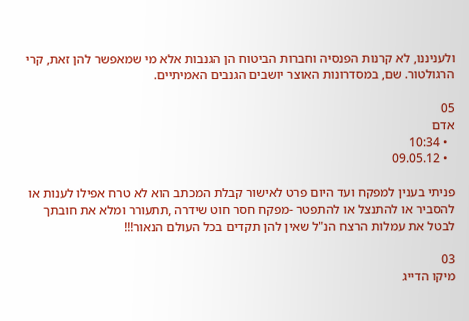ולעניננו, לא קרנות הפנסיה וחברות הביטוח הן הגנבות אלא מי שמאפשר להן זאת, קרי הרגולטור. שם, במסדרונות האוצר יושבים הגנבים האמיתיים.

05
אדם
  • 10:34
  • 09.05.12

פניתי בענין למפקח ועד היום פרט לאישור קבלת המכתב הוא לא טרח אפילו לענות או להסביר או להתנצל או להתפטר -מפקח חסר חוט שידרה ,תתעורר ומלא את חובתך לבטל את עמלות הרצח הנ"ל שאין להן תקדים בכל העולם הנאור!!!

03
מיקו הדייג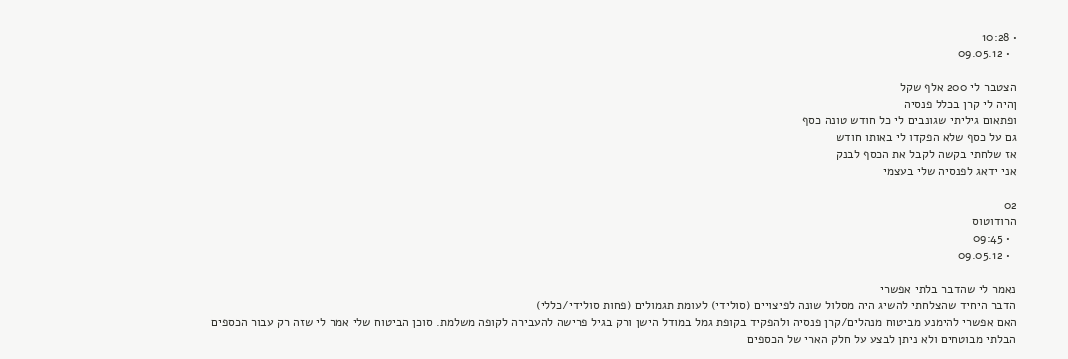• 10:28
  • 09.05.12

הצטבר לי 200 אלף שקל
ןהיה לי קרן בכלל פנסיה
ופתאום גיליתי שגונבים לי כל חודש טונה כסף
גם על כסף שלא הפקדו לי באותו חודש
אז שלחתי בקשה לקבל את הכסף לבנק
אני ידאג לפנסיה שלי בעצמי

02
הרודוטוס
  • 09:45
  • 09.05.12

נאמר לי שהדבר בלתי אפשרי
הדבר היחיד שהצלחתי להשיג היה מסלול שונה לפיצויים (סולידי) לעומת תגמולים (פחות סולידי/כללי)
האם אפשרי להימנע מביטוח מנהלים/קרן פנסיה ולהפקיד בקופת גמל במודל הישן ורק בגיל פרישה להעבירה לקופה משלמת. סוכן הביטוח שלי אמר לי שזה רק עבור הכספים הבלתי מבוטחים ולא ניתן לבצע על חלק הארי של הכספים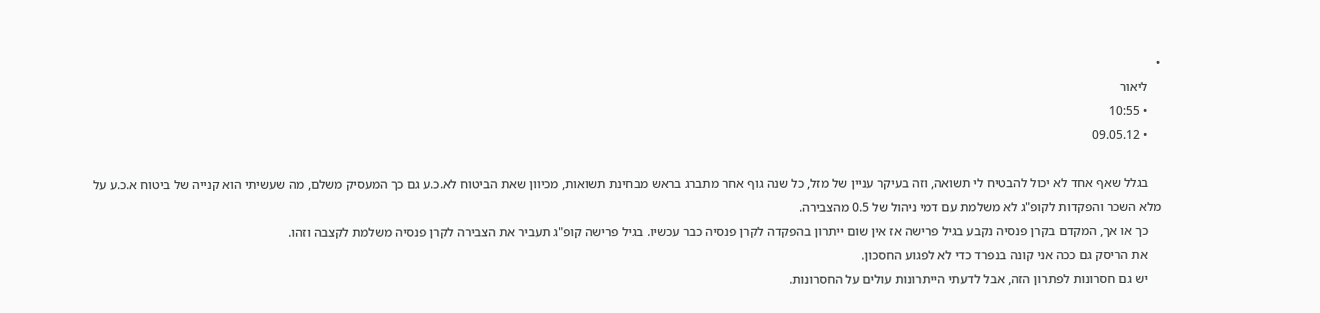•
    ליאור
    • 10:55
    • 09.05.12

    בגלל שאף אחד לא יכול להבטיח לי תשואה, וזה בעיקר עניין של מזל, כל שנה גוף אחר מתברג בראש מבחינת תשואות, מכיוון שאת הביטוח לא.כ.ע גם כך המעסיק משלם, מה שעשיתי הוא קנייה של ביטוח א.כ.ע על מלא השכר והפקדות לקופ"ג לא משלמת עם דמי ניהול של 0.5 מהצבירה.
    כך או אך, המקדם בקרן פנסיה נקבע בגיל פרישה אז אין שום ייתרון בהפקדה לקרן פנסיה כבר עכשיו. בגיל פרישה קופ"ג תעביר את הצבירה לקרן פנסיה משלמת לקצבה וזהו.
    את הריסק גם ככה אני קונה בנפרד כדי לא לפגוע החסכון.
    יש גם חסרונות לפתרון הזה, אבל לדעתי הייתרונות עולים על החסרונות.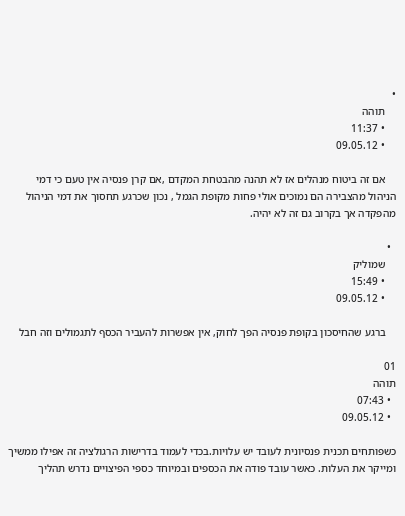•
    תוהה
    • 11:37
    • 09.05.12

    אם זה ביטוח מנהלים אז לא תהנה מהבטחת המקדם ,אם קרן פנסיה אין טעם כי דמי הניהול מהצבירה הם נמוכים אולי פחות מקופת הגמל , נכון שכרגע תחסוך את דמי הניהול מהפקדה אך בקרוב גם זה לא יהיה.

  •
    שמוליק
    • 15:49
    • 09.05.12

    ברגע שהחיסכון בקופת פנסיה הפך לחוק, אין אפשרות להעביר הכסף לתגמולים וזה חבל

01
תוהה
  • 07:43
  • 09.05.12

כשפותחים תכנית פנסיונית לעובד יש עלויות.בכדי לעמוד בדרישות הרגולציה זה אפילו ממשיך ומייקר את העלות. כאשר עובד פודה את הכספים ובמיוחד כספי הפיצויים נדרש תהליך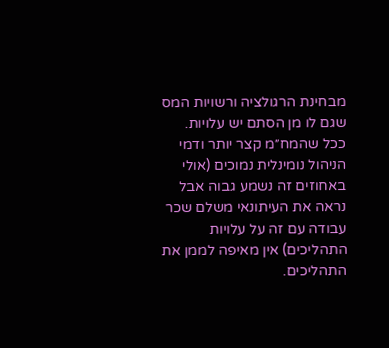מבחינת הרגולציה ורשויות המס שגם לו מן הסתם יש עלויות. ככל שהמח״מ קצר יותר ודמי הניהול נומינלית נמוכים (אולי באחוזים זה נשמע גבוה אבל נראה את העיתונאי משלם שכר עבודה עם זה על עלויות התהליכים) אין מאיפה לממן את התהליכים.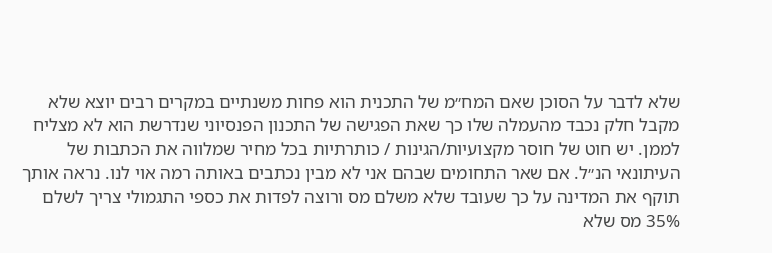שלא לדבר על הסוכן שאם המח״מ של התכנית הוא פחות משנתיים במקרים רבים יוצא שלא מקבל חלק נכבד מהעמלה שלו כך שאת הפגישה של התכנון הפנסיוני שנדרשת הוא לא מצליח לממן. יש חוט של חוסר מקצועיות/הגינות / כותרתיות בכל מחיר שמלווה את הכתבות של העיתונאי הנ״ל. אם שאר התחומים שבהם אני לא מבין נכתבים באותה רמה אוי לנו. נראה אותך תוקף את המדינה על כך שעובד שלא משלם מס ורוצה לפדות את כספי התגמולי צריך לשלם 35% מס שלא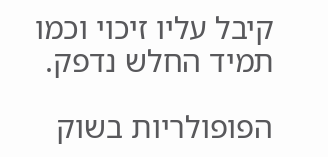קיבל עליו זיכוי וכמו תמיד החלש נדפק.

הפופולריות בשוק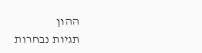ההון
תגיות נבחרות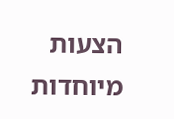הצעות מיוחדות